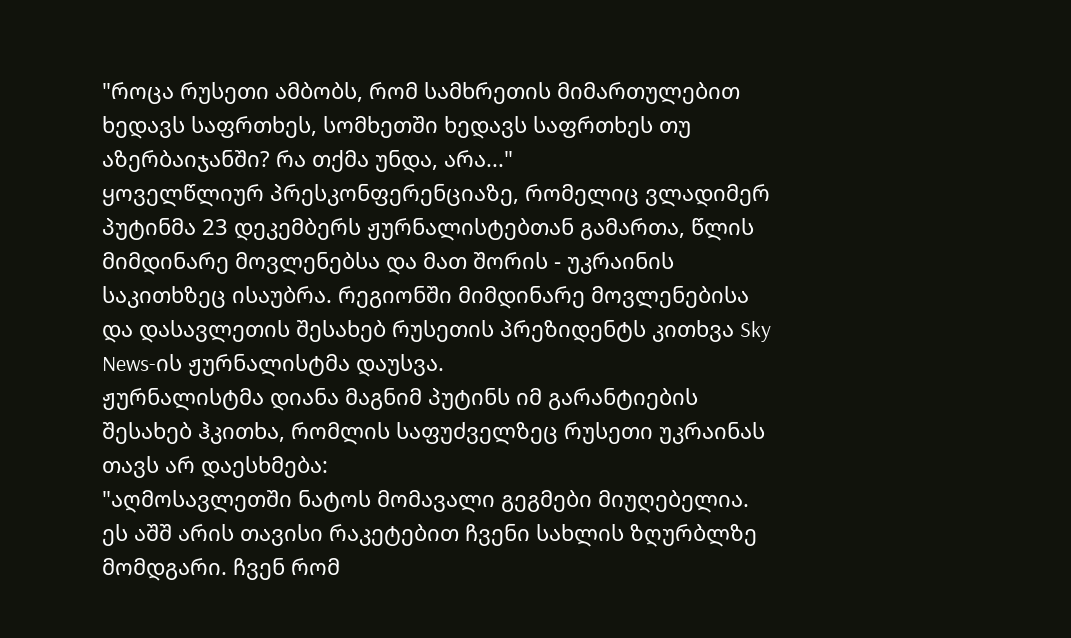"როცა რუსეთი ამბობს, რომ სამხრეთის მიმართულებით ხედავს საფრთხეს, სომხეთში ხედავს საფრთხეს თუ აზერბაიჯანში? რა თქმა უნდა, არა..."
ყოველწლიურ პრესკონფერენციაზე, რომელიც ვლადიმერ პუტინმა 23 დეკემბერს ჟურნალისტებთან გამართა, წლის მიმდინარე მოვლენებსა და მათ შორის - უკრაინის საკითხზეც ისაუბრა. რეგიონში მიმდინარე მოვლენებისა და დასავლეთის შესახებ რუსეთის პრეზიდენტს კითხვა Sky News-ის ჟურნალისტმა დაუსვა.
ჟურნალისტმა დიანა მაგნიმ პუტინს იმ გარანტიების შესახებ ჰკითხა, რომლის საფუძველზეც რუსეთი უკრაინას თავს არ დაესხმება:
"აღმოსავლეთში ნატოს მომავალი გეგმები მიუღებელია. ეს აშშ არის თავისი რაკეტებით ჩვენი სახლის ზღურბლზე მომდგარი. ჩვენ რომ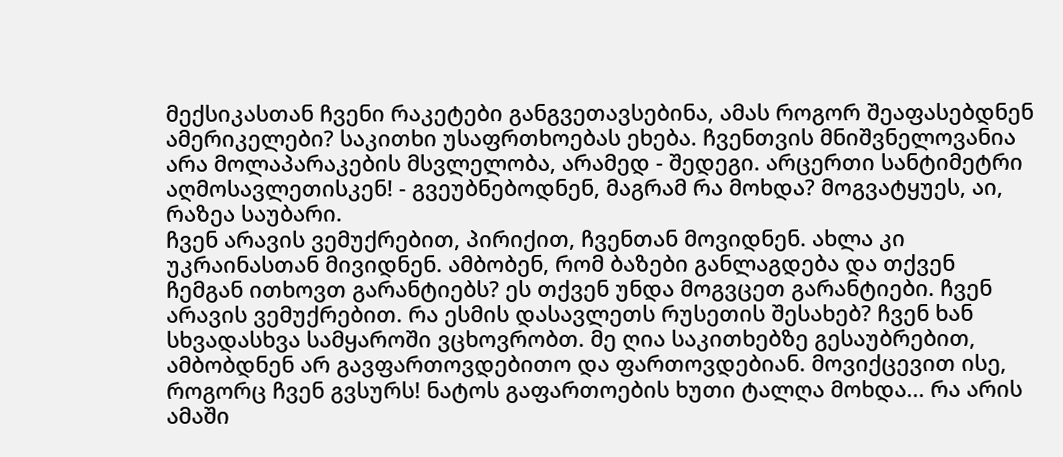მექსიკასთან ჩვენი რაკეტები განგვეთავსებინა, ამას როგორ შეაფასებდნენ ამერიკელები? საკითხი უსაფრთხოებას ეხება. ჩვენთვის მნიშვნელოვანია არა მოლაპარაკების მსვლელობა, არამედ - შედეგი. არცერთი სანტიმეტრი აღმოსავლეთისკენ! - გვეუბნებოდნენ, მაგრამ რა მოხდა? მოგვატყუეს, აი, რაზეა საუბარი.
ჩვენ არავის ვემუქრებით, პირიქით, ჩვენთან მოვიდნენ. ახლა კი უკრაინასთან მივიდნენ. ამბობენ, რომ ბაზები განლაგდება და თქვენ ჩემგან ითხოვთ გარანტიებს? ეს თქვენ უნდა მოგვცეთ გარანტიები. ჩვენ არავის ვემუქრებით. რა ესმის დასავლეთს რუსეთის შესახებ? ჩვენ ხან სხვადასხვა სამყაროში ვცხოვრობთ. მე ღია საკითხებზე გესაუბრებით, ამბობდნენ არ გავფართოვდებითო და ფართოვდებიან. მოვიქცევით ისე, როგორც ჩვენ გვსურს! ნატოს გაფართოების ხუთი ტალღა მოხდა... რა არის ამაში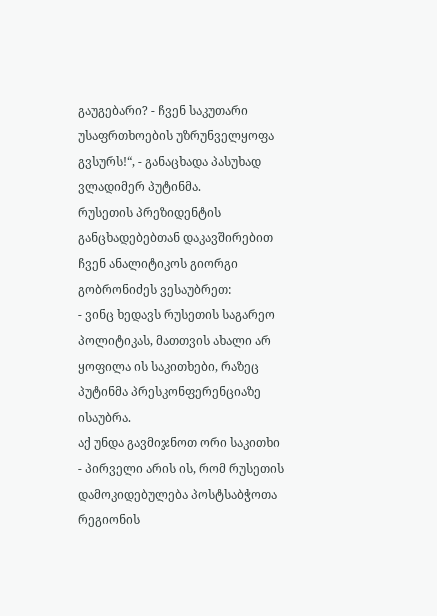გაუგებარი? - ჩვენ საკუთარი უსაფრთხოების უზრუნველყოფა გვსურს!“, - განაცხადა პასუხად ვლადიმერ პუტინმა.
რუსეთის პრეზიდენტის განცხადებებთან დაკავშირებით ჩვენ ანალიტიკოს გიორგი გობრონიძეს ვესაუბრეთ:
- ვინც ხედავს რუსეთის საგარეო პოლიტიკას, მათთვის ახალი არ ყოფილა ის საკითხები, რაზეც პუტინმა პრესკონფერენციაზე ისაუბრა.
აქ უნდა გავმიჯნოთ ორი საკითხი - პირველი არის ის, რომ რუსეთის დამოკიდებულება პოსტსაბჭოთა რეგიონის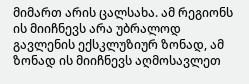მიმართ არის ცალსახა. ამ რეგიონს ის მიიჩნევს არა უბრალოდ გავლენის ექსკლუზიურ ზონად, ამ ზონად ის მიიჩნევს აღმოსავლეთ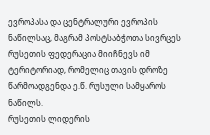ევროპასა და ცენტრალური ევროპის ნაწილსაც, მაგრამ პოსტსაბჭოთა სივრცეს რუსეთის ფედერაცია მიიჩნევს იმ ტერიტორიად, რომელიც თავის დროზე წარმოადგენდა ე.წ. რუსული სამყაროს ნაწილს.
რუსეთის ლიდერის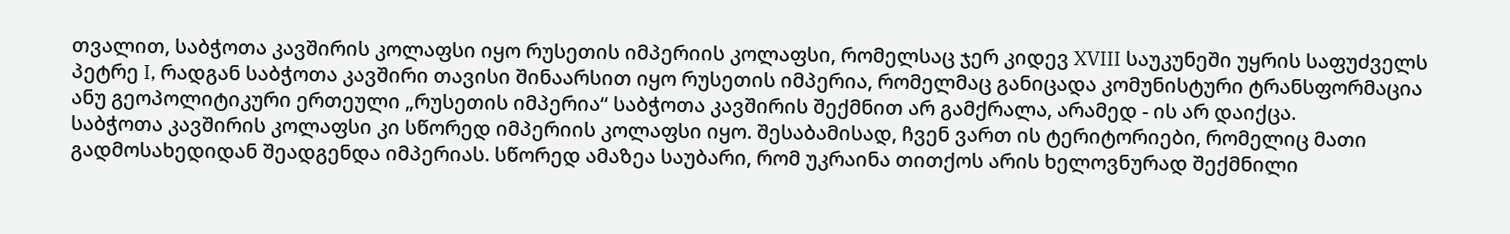თვალით, საბჭოთა კავშირის კოლაფსი იყო რუსეთის იმპერიის კოლაფსი, რომელსაც ჯერ კიდევ XVIII საუკუნეში უყრის საფუძველს პეტრე I, რადგან საბჭოთა კავშირი თავისი შინაარსით იყო რუსეთის იმპერია, რომელმაც განიცადა კომუნისტური ტრანსფორმაცია ანუ გეოპოლიტიკური ერთეული „რუსეთის იმპერია“ საბჭოთა კავშირის შექმნით არ გამქრალა, არამედ - ის არ დაიქცა.
საბჭოთა კავშირის კოლაფსი კი სწორედ იმპერიის კოლაფსი იყო. შესაბამისად, ჩვენ ვართ ის ტერიტორიები, რომელიც მათი გადმოსახედიდან შეადგენდა იმპერიას. სწორედ ამაზეა საუბარი, რომ უკრაინა თითქოს არის ხელოვნურად შექმნილი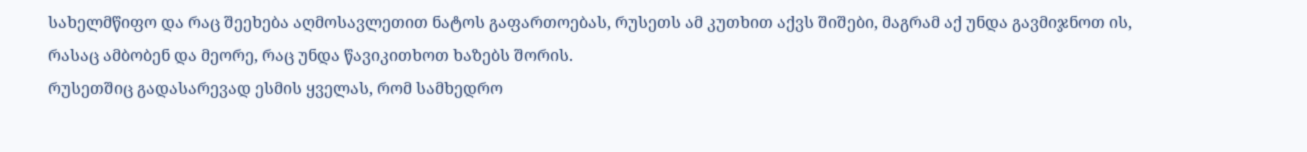სახელმწიფო და რაც შეეხება აღმოსავლეთით ნატოს გაფართოებას, რუსეთს ამ კუთხით აქვს შიშები, მაგრამ აქ უნდა გავმიჯნოთ ის, რასაც ამბობენ და მეორე, რაც უნდა წავიკითხოთ ხაზებს შორის.
რუსეთშიც გადასარევად ესმის ყველას, რომ სამხედრო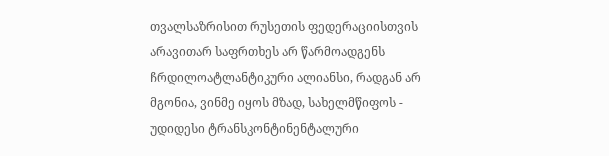თვალსაზრისით რუსეთის ფედერაციისთვის არავითარ საფრთხეს არ წარმოადგენს ჩრდილოატლანტიკური ალიანსი, რადგან არ მგონია, ვინმე იყოს მზად, სახელმწიფოს - უდიდესი ტრანსკონტინენტალური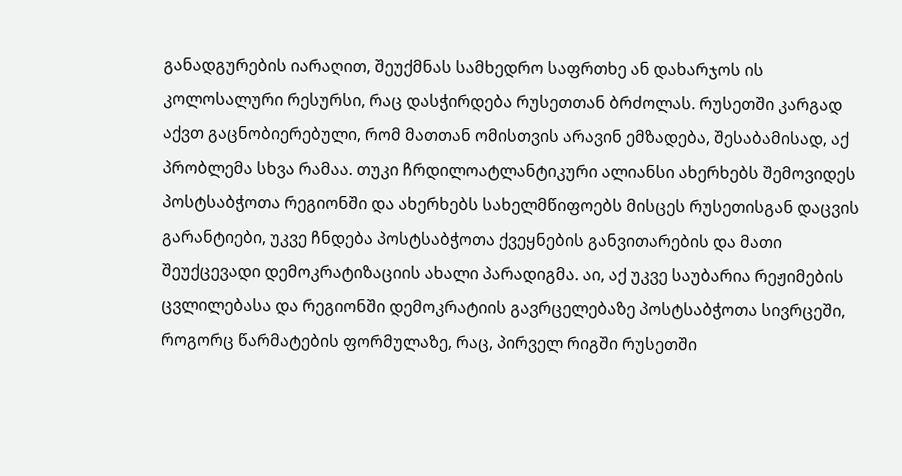განადგურების იარაღით, შეუქმნას სამხედრო საფრთხე ან დახარჯოს ის კოლოსალური რესურსი, რაც დასჭირდება რუსეთთან ბრძოლას. რუსეთში კარგად აქვთ გაცნობიერებული, რომ მათთან ომისთვის არავინ ემზადება, შესაბამისად, აქ პრობლემა სხვა რამაა. თუკი ჩრდილოატლანტიკური ალიანსი ახერხებს შემოვიდეს პოსტსაბჭოთა რეგიონში და ახერხებს სახელმწიფოებს მისცეს რუსეთისგან დაცვის გარანტიები, უკვე ჩნდება პოსტსაბჭოთა ქვეყნების განვითარების და მათი შეუქცევადი დემოკრატიზაციის ახალი პარადიგმა. აი, აქ უკვე საუბარია რეჟიმების ცვლილებასა და რეგიონში დემოკრატიის გავრცელებაზე პოსტსაბჭოთა სივრცეში, როგორც წარმატების ფორმულაზე, რაც, პირველ რიგში რუსეთში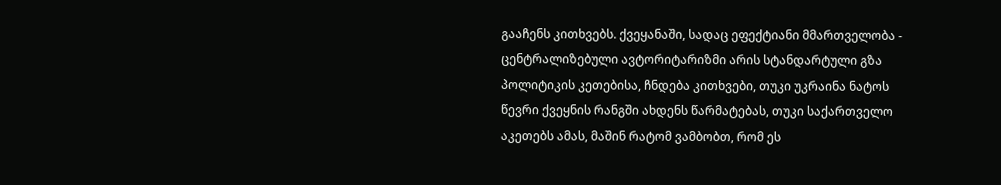გააჩენს კითხვებს. ქვეყანაში, სადაც ეფექტიანი მმართველობა - ცენტრალიზებული ავტორიტარიზმი არის სტანდარტული გზა პოლიტიკის კეთებისა, ჩნდება კითხვები, თუკი უკრაინა ნატოს წევრი ქვეყნის რანგში ახდენს წარმატებას, თუკი საქართველო აკეთებს ამას, მაშინ რატომ ვამბობთ, რომ ეს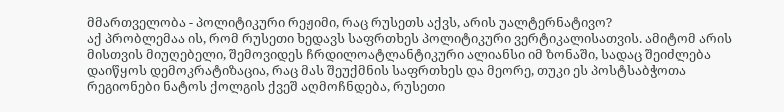მმართველობა - პოლიტიკური რეჟიმი, რაც რუსეთს აქვს, არის უალტერნატივო?
აქ პრობლემაა ის, რომ რუსეთი ხედავს საფრთხეს პოლიტიკური ვერტიკალისათვის. ამიტომ არის მისთვის მიუღებელი, შემოვიდეს ჩრდილოატლანტიკური ალიანსი იმ ზონაში, სადაც შეიძლება დაიწყოს დემოკრატიზაცია, რაც მას შეუქმნის საფრთხეს და მეორე, თუკი ეს პოსტსაბჭოთა რეგიონები ნატოს ქოლგის ქვეშ აღმოჩნდება, რუსეთი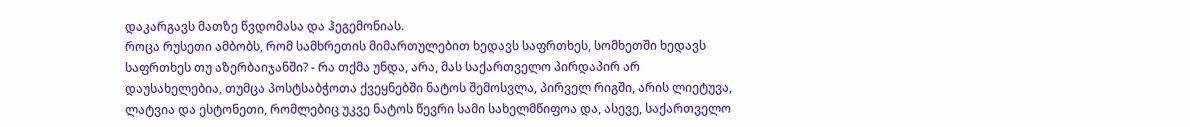დაკარგავს მათზე წვდომასა და ჰეგემონიას.
როცა რუსეთი ამბობს, რომ სამხრეთის მიმართულებით ხედავს საფრთხეს, სომხეთში ხედავს საფრთხეს თუ აზერბაიჯანში? - რა თქმა უნდა, არა, მას საქართველო პირდაპირ არ დაუსახელებია, თუმცა პოსტსაბჭოთა ქვეყნებში ნატოს შემოსვლა, პირველ რიგში, არის ლიეტუვა, ლატვია და ესტონეთი, რომლებიც უკვე ნატოს წევრი სამი სახელმწიფოა და, ასევე, საქართველო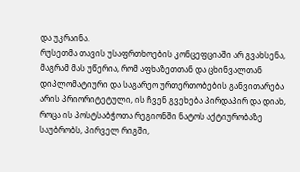და უკრაინა.
რუსეთმა თავის უსაფრთხოების კონცეფციაში არ გვახსენა, მაგრამ მას უწერია, რომ აფხაზეთთან და ცხინვალთან დიპლომატიური და საგარეო ურთერთობების განვითარება არის პრიორიტეტული, ის ჩვენ გვეხება პირდაპირ და დიახ, როცა ის პოსტსაბჭოთა რეგიონში ნატოს აქტიურობაზე საუბრობს, პირველ რიგში,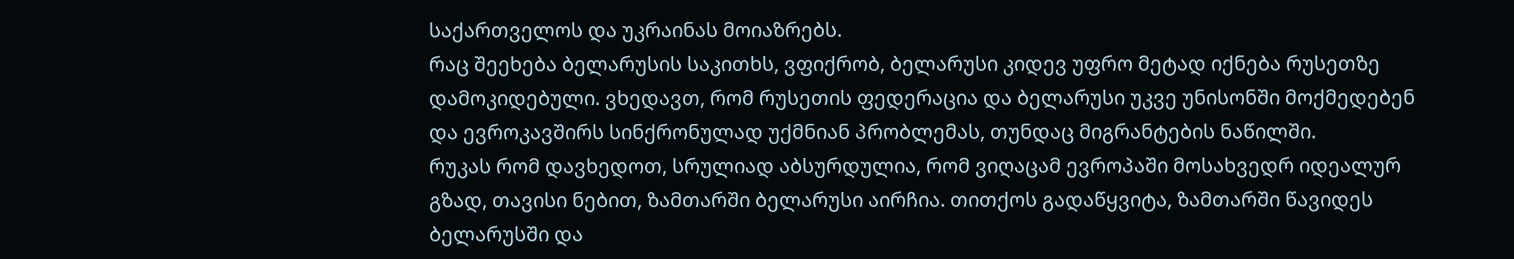საქართველოს და უკრაინას მოიაზრებს.
რაც შეეხება ბელარუსის საკითხს, ვფიქრობ, ბელარუსი კიდევ უფრო მეტად იქნება რუსეთზე დამოკიდებული. ვხედავთ, რომ რუსეთის ფედერაცია და ბელარუსი უკვე უნისონში მოქმედებენ და ევროკავშირს სინქრონულად უქმნიან პრობლემას, თუნდაც მიგრანტების ნაწილში.
რუკას რომ დავხედოთ, სრულიად აბსურდულია, რომ ვიღაცამ ევროპაში მოსახვედრ იდეალურ გზად, თავისი ნებით, ზამთარში ბელარუსი აირჩია. თითქოს გადაწყვიტა, ზამთარში წავიდეს ბელარუსში და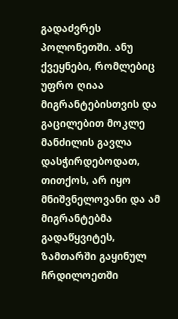გადაძვრეს პოლონეთში. ანუ ქვეყნები, რომლებიც უფრო ღიაა მიგრანტებისთვის და გაცილებით მოკლე მანძილის გავლა დასჭირდებოდათ, თითქოს, არ იყო მნიშვნელოვანი და ამ მიგრანტებმა გადაწყვიტეს, ზამთარში გაყინულ ჩრდილოეთში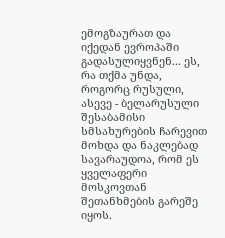ემოგზაურათ და იქედან ევროპაში გადასულიყვნენ... ეს, რა თქმა უნდა, როგორც რუსული, ასევე - ბელარუსული შესაბამისი სმსახურების ჩარევით მოხდა და ნაკლებად სავარაუდოა, რომ ეს ყველაფერი მოსკოვთან შეთანხმების გარეშე იყოს.